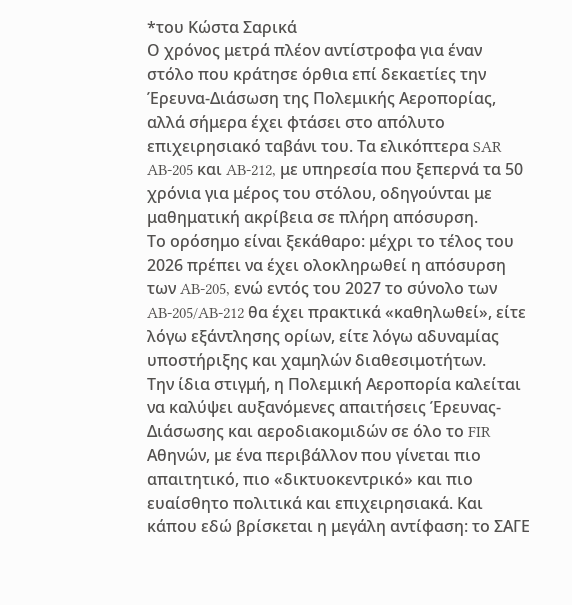*του Κώστα Σαρικά
Ο χρόνος μετρά πλέον αντίστροφα για έναν στόλο που κράτησε όρθια επί δεκαετίες την Έρευνα-Διάσωση της Πολεμικής Αεροπορίας, αλλά σήμερα έχει φτάσει στο απόλυτο επιχειρησιακό ταβάνι του. Τα ελικόπτερα SAR AB-205 και AB-212, με υπηρεσία που ξεπερνά τα 50 χρόνια για μέρος του στόλου, οδηγούνται με μαθηματική ακρίβεια σε πλήρη απόσυρση.
Το ορόσημο είναι ξεκάθαρο: μέχρι το τέλος του 2026 πρέπει να έχει ολοκληρωθεί η απόσυρση των AB-205, ενώ εντός του 2027 το σύνολο των AB-205/AB-212 θα έχει πρακτικά «καθηλωθεί», είτε λόγω εξάντλησης ορίων, είτε λόγω αδυναμίας υποστήριξης και χαμηλών διαθεσιμοτήτων.
Την ίδια στιγμή, η Πολεμική Αεροπορία καλείται να καλύψει αυξανόμενες απαιτήσεις Έρευνας-Διάσωσης και αεροδιακομιδών σε όλο το FIR Αθηνών, με ένα περιβάλλον που γίνεται πιο απαιτητικό, πιο «δικτυοκεντρικό» και πιο ευαίσθητο πολιτικά και επιχειρησιακά. Και κάπου εδώ βρίσκεται η μεγάλη αντίφαση: το ΣΑΓΕ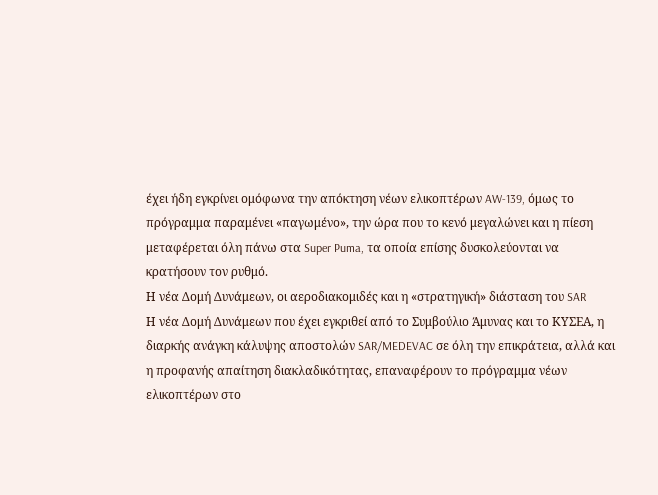έχει ήδη εγκρίνει ομόφωνα την απόκτηση νέων ελικοπτέρων AW-139, όμως το πρόγραμμα παραμένει «παγωμένο», την ώρα που το κενό μεγαλώνει και η πίεση μεταφέρεται όλη πάνω στα Super Puma, τα οποία επίσης δυσκολεύονται να κρατήσουν τον ρυθμό.
Η νέα Δομή Δυνάμεων, οι αεροδιακομιδές και η «στρατηγική» διάσταση του SAR
Η νέα Δομή Δυνάμεων που έχει εγκριθεί από το Συμβούλιο Άμυνας και το ΚΥΣΕΑ, η διαρκής ανάγκη κάλυψης αποστολών SAR/MEDEVAC σε όλη την επικράτεια, αλλά και η προφανής απαίτηση διακλαδικότητας, επαναφέρουν το πρόγραμμα νέων ελικοπτέρων στο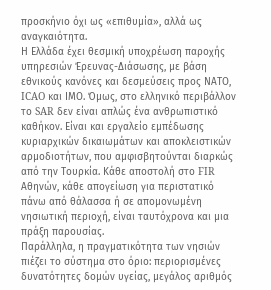προσκήνιο όχι ως «επιθυμία», αλλά ως αναγκαιότητα.
Η Ελλάδα έχει θεσμική υποχρέωση παροχής υπηρεσιών Έρευνας-Διάσωσης, με βάση εθνικούς κανόνες και δεσμεύσεις προς ΝΑΤΟ, ICAO και ΙΜΟ. Όμως, στο ελληνικό περιβάλλον το SAR δεν είναι απλώς ένα ανθρωπιστικό καθήκον. Είναι και εργαλείο εμπέδωσης κυριαρχικών δικαιωμάτων και αποκλειστικών αρμοδιοτήτων, που αμφισβητούνται διαρκώς από την Τουρκία. Κάθε αποστολή στο FIR Αθηνών, κάθε απογείωση για περιστατικό πάνω από θάλασσα ή σε απομονωμένη νησιωτική περιοχή, είναι ταυτόχρονα και μια πράξη παρουσίας.
Παράλληλα, η πραγματικότητα των νησιών πιέζει το σύστημα στο όριο: περιορισμένες δυνατότητες δομών υγείας, μεγάλος αριθμός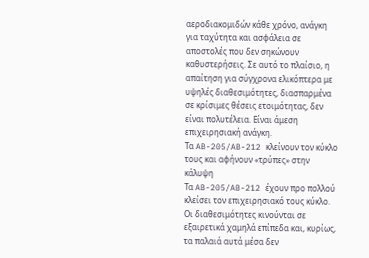αεροδιακομιδών κάθε χρόνο, ανάγκη για ταχύτητα και ασφάλεια σε αποστολές που δεν σηκώνουν καθυστερήσεις. Σε αυτό το πλαίσιο, η απαίτηση για σύγχρονα ελικόπτερα με υψηλές διαθεσιμότητες, διασπαρμένα σε κρίσιμες θέσεις ετοιμότητας, δεν είναι πολυτέλεια. Είναι άμεση επιχειρησιακή ανάγκη.
Τα AB-205/AB-212 κλείνουν τον κύκλο τους και αφήνουν «τρύπες» στην κάλυψη
Τα AB-205/AB-212 έχουν προ πολλού κλείσει τον επιχειρησιακό τους κύκλο. Οι διαθεσιμότητες κινούνται σε εξαιρετικά χαμηλά επίπεδα και, κυρίως, τα παλαιά αυτά μέσα δεν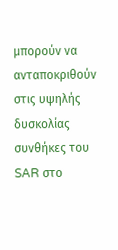μπορούν να ανταποκριθούν στις υψηλής δυσκολίας συνθήκες του SAR στο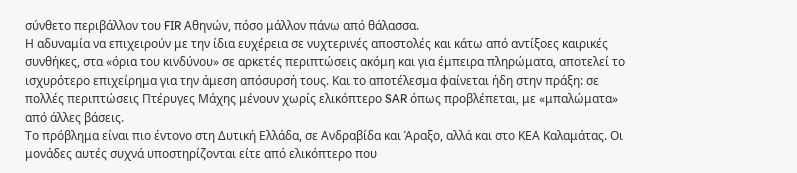σύνθετο περιβάλλον του FIR Αθηνών, πόσο μάλλον πάνω από θάλασσα.
Η αδυναμία να επιχειρούν με την ίδια ευχέρεια σε νυχτερινές αποστολές και κάτω από αντίξοες καιρικές συνθήκες, στα «όρια του κινδύνου» σε αρκετές περιπτώσεις ακόμη και για έμπειρα πληρώματα, αποτελεί το ισχυρότερο επιχείρημα για την άμεση απόσυρσή τους. Και το αποτέλεσμα φαίνεται ήδη στην πράξη: σε πολλές περιπτώσεις Πτέρυγες Μάχης μένουν χωρίς ελικόπτερο SAR όπως προβλέπεται, με «μπαλώματα» από άλλες βάσεις.
Το πρόβλημα είναι πιο έντονο στη Δυτική Ελλάδα, σε Ανδραβίδα και Άραξο, αλλά και στο ΚΕΑ Καλαμάτας. Οι μονάδες αυτές συχνά υποστηρίζονται είτε από ελικόπτερο που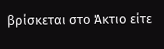βρίσκεται στο Άκτιο είτε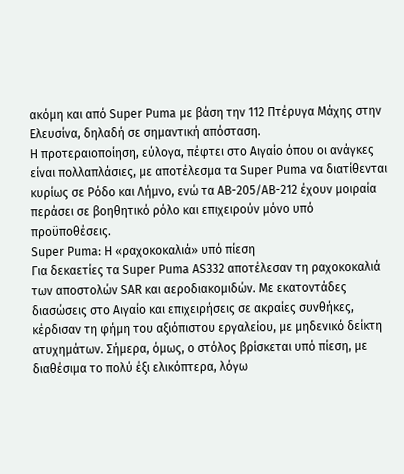ακόμη και από Super Puma με βάση την 112 Πτέρυγα Μάχης στην Ελευσίνα, δηλαδή σε σημαντική απόσταση.
Η προτεραιοποίηση, εύλογα, πέφτει στο Αιγαίο όπου οι ανάγκες είναι πολλαπλάσιες, με αποτέλεσμα τα Super Puma να διατίθενται κυρίως σε Ρόδο και Λήμνο, ενώ τα AB-205/AB-212 έχουν μοιραία περάσει σε βοηθητικό ρόλο και επιχειρούν μόνο υπό προϋποθέσεις.
Super Puma: Η «ραχοκοκαλιά» υπό πίεση
Για δεκαετίες τα Super Puma AS332 αποτέλεσαν τη ραχοκοκαλιά των αποστολών SAR και αεροδιακομιδών. Με εκατοντάδες διασώσεις στο Αιγαίο και επιχειρήσεις σε ακραίες συνθήκες, κέρδισαν τη φήμη του αξιόπιστου εργαλείου, με μηδενικό δείκτη ατυχημάτων. Σήμερα, όμως, ο στόλος βρίσκεται υπό πίεση, με διαθέσιμα το πολύ έξι ελικόπτερα, λόγω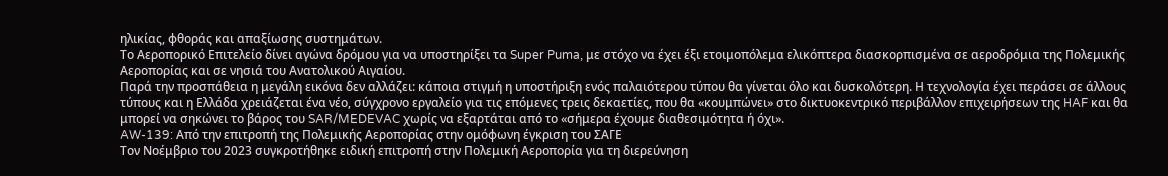ηλικίας, φθοράς και απαξίωσης συστημάτων.
Το Αεροπορικό Επιτελείο δίνει αγώνα δρόμου για να υποστηρίξει τα Super Puma, με στόχο να έχει έξι ετοιμοπόλεμα ελικόπτερα διασκορπισμένα σε αεροδρόμια της Πολεμικής Αεροπορίας και σε νησιά του Ανατολικού Αιγαίου.
Παρά την προσπάθεια η μεγάλη εικόνα δεν αλλάζει: κάποια στιγμή η υποστήριξη ενός παλαιότερου τύπου θα γίνεται όλο και δυσκολότερη. Η τεχνολογία έχει περάσει σε άλλους τύπους και η Ελλάδα χρειάζεται ένα νέο, σύγχρονο εργαλείο για τις επόμενες τρεις δεκαετίες, που θα «κουμπώνει» στο δικτυοκεντρικό περιβάλλον επιχειρήσεων της HAF και θα μπορεί να σηκώνει το βάρος του SAR/MEDEVAC χωρίς να εξαρτάται από το «σήμερα έχουμε διαθεσιμότητα ή όχι».
AW-139: Από την επιτροπή της Πολεμικής Αεροπορίας στην ομόφωνη έγκριση του ΣΑΓΕ
Τον Νοέμβριο του 2023 συγκροτήθηκε ειδική επιτροπή στην Πολεμική Αεροπορία για τη διερεύνηση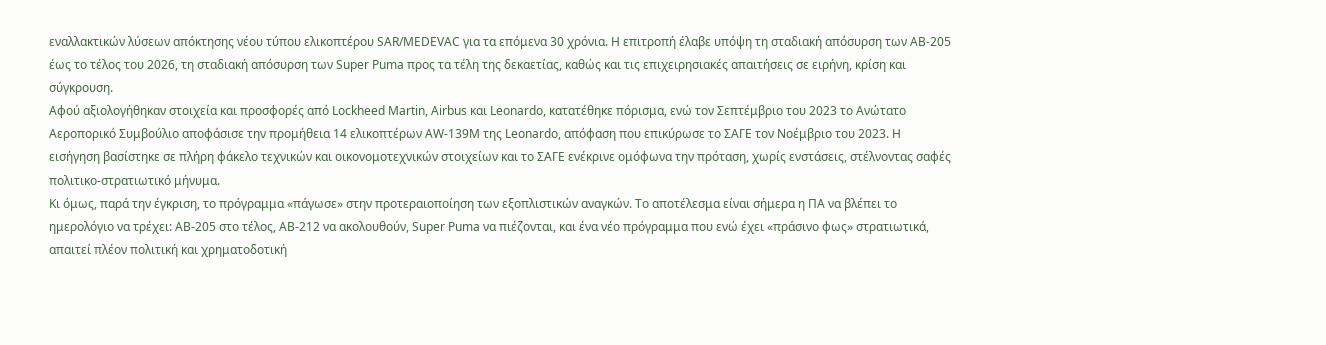εναλλακτικών λύσεων απόκτησης νέου τύπου ελικοπτέρου SAR/MEDEVAC για τα επόμενα 30 χρόνια. Η επιτροπή έλαβε υπόψη τη σταδιακή απόσυρση των AB-205 έως το τέλος του 2026, τη σταδιακή απόσυρση των Super Puma προς τα τέλη της δεκαετίας, καθώς και τις επιχειρησιακές απαιτήσεις σε ειρήνη, κρίση και σύγκρουση.
Αφού αξιολογήθηκαν στοιχεία και προσφορές από Lockheed Martin, Airbus και Leonardo, κατατέθηκε πόρισμα, ενώ τον Σεπτέμβριο του 2023 το Ανώτατο Αεροπορικό Συμβούλιο αποφάσισε την προμήθεια 14 ελικοπτέρων AW-139M της Leonardo, απόφαση που επικύρωσε το ΣΑΓΕ τον Νοέμβριο του 2023. Η εισήγηση βασίστηκε σε πλήρη φάκελο τεχνικών και οικονομοτεχνικών στοιχείων και το ΣΑΓΕ ενέκρινε ομόφωνα την πρόταση, χωρίς ενστάσεις, στέλνοντας σαφές πολιτικο-στρατιωτικό μήνυμα.
Κι όμως, παρά την έγκριση, το πρόγραμμα «πάγωσε» στην προτεραιοποίηση των εξοπλιστικών αναγκών. Το αποτέλεσμα είναι σήμερα η ΠΑ να βλέπει το ημερολόγιο να τρέχει: AB-205 στο τέλος, AB-212 να ακολουθούν, Super Puma να πιέζονται, και ένα νέο πρόγραμμα που ενώ έχει «πράσινο φως» στρατιωτικά, απαιτεί πλέον πολιτική και χρηματοδοτική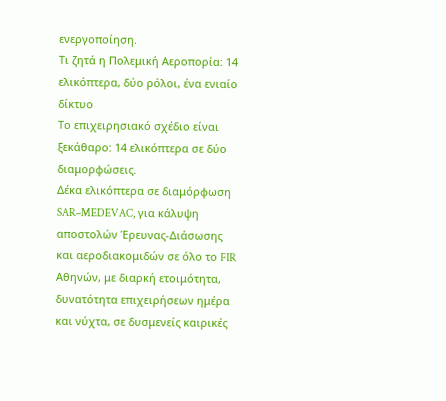ενεργοποίηση.
Τι ζητά η Πολεμική Αεροπορία: 14 ελικόπτερα, δύο ρόλοι, ένα ενιαίο δίκτυο
Το επιχειρησιακό σχέδιο είναι ξεκάθαρο: 14 ελικόπτερα σε δύο διαμορφώσεις.
Δέκα ελικόπτερα σε διαμόρφωση SAR–MEDEVAC, για κάλυψη αποστολών Έρευνας-Διάσωσης και αεροδιακομιδών σε όλο το FIR Αθηνών, με διαρκή ετοιμότητα, δυνατότητα επιχειρήσεων ημέρα και νύχτα, σε δυσμενείς καιρικές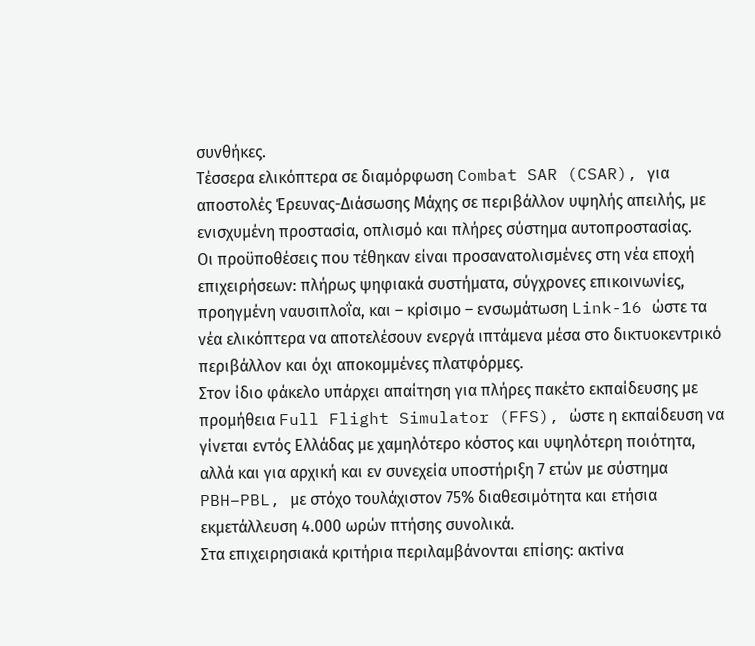συνθήκες.
Τέσσερα ελικόπτερα σε διαμόρφωση Combat SAR (CSAR), για αποστολές Έρευνας-Διάσωσης Μάχης σε περιβάλλον υψηλής απειλής, με ενισχυμένη προστασία, οπλισμό και πλήρες σύστημα αυτοπροστασίας.
Οι προϋποθέσεις που τέθηκαν είναι προσανατολισμένες στη νέα εποχή επιχειρήσεων: πλήρως ψηφιακά συστήματα, σύγχρονες επικοινωνίες, προηγμένη ναυσιπλοΐα, και – κρίσιμο – ενσωμάτωση Link-16 ώστε τα νέα ελικόπτερα να αποτελέσουν ενεργά ιπτάμενα μέσα στο δικτυοκεντρικό περιβάλλον και όχι αποκομμένες πλατφόρμες.
Στον ίδιο φάκελο υπάρχει απαίτηση για πλήρες πακέτο εκπαίδευσης με προμήθεια Full Flight Simulator (FFS), ώστε η εκπαίδευση να γίνεται εντός Ελλάδας με χαμηλότερο κόστος και υψηλότερη ποιότητα, αλλά και για αρχική και εν συνεχεία υποστήριξη 7 ετών με σύστημα PBH–PBL, με στόχο τουλάχιστον 75% διαθεσιμότητα και ετήσια εκμετάλλευση 4.000 ωρών πτήσης συνολικά.
Στα επιχειρησιακά κριτήρια περιλαμβάνονται επίσης: ακτίνα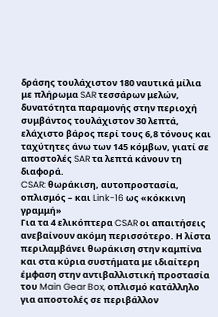δράσης τουλάχιστον 180 ναυτικά μίλια με πλήρωμα SAR τεσσάρων μελών, δυνατότητα παραμονής στην περιοχή συμβάντος τουλάχιστον 30 λεπτά, ελάχιστο βάρος περί τους 6,8 τόνους και ταχύτητες άνω των 145 κόμβων, γιατί σε αποστολές SAR τα λεπτά κάνουν τη διαφορά.
CSAR: θωράκιση, αυτοπροστασία, οπλισμός – και Link-16 ως «κόκκινη γραμμή»
Για τα 4 ελικόπτερα CSAR οι απαιτήσεις ανεβαίνουν ακόμη περισσότερο. Η λίστα περιλαμβάνει θωράκιση στην καμπίνα και στα κύρια συστήματα με ιδιαίτερη έμφαση στην αντιβαλλιστική προστασία του Main Gear Box, οπλισμό κατάλληλο για αποστολές σε περιβάλλον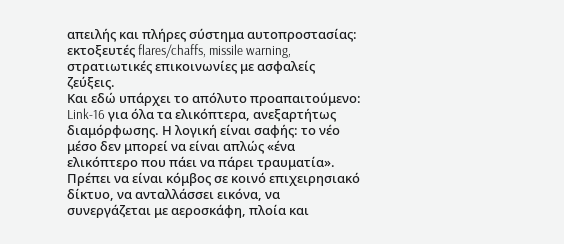απειλής και πλήρες σύστημα αυτοπροστασίας: εκτοξευτές flares/chaffs, missile warning, στρατιωτικές επικοινωνίες με ασφαλείς ζεύξεις.
Και εδώ υπάρχει το απόλυτο προαπαιτούμενο: Link-16 για όλα τα ελικόπτερα, ανεξαρτήτως διαμόρφωσης. Η λογική είναι σαφής: το νέο μέσο δεν μπορεί να είναι απλώς «ένα ελικόπτερο που πάει να πάρει τραυματία». Πρέπει να είναι κόμβος σε κοινό επιχειρησιακό δίκτυο, να ανταλλάσσει εικόνα, να συνεργάζεται με αεροσκάφη, πλοία και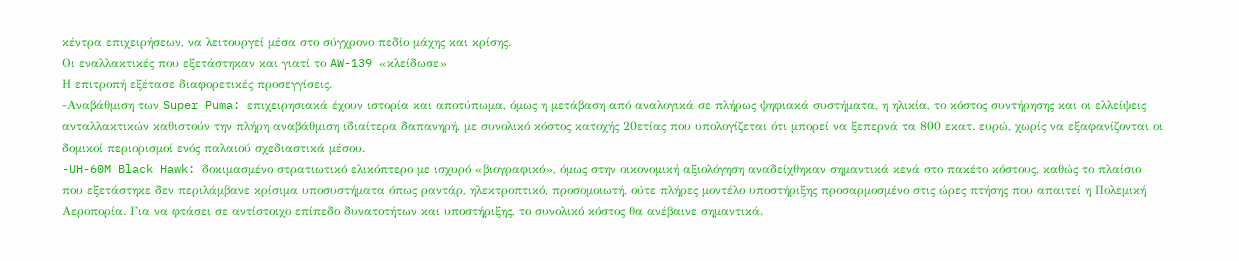κέντρα επιχειρήσεων, να λειτουργεί μέσα στο σύγχρονο πεδίο μάχης και κρίσης.
Οι εναλλακτικές που εξετάστηκαν και γιατί το AW-139 «κλείδωσε»
Η επιτροπή εξέτασε διαφορετικές προσεγγίσεις.
-Αναβάθμιση των Super Puma: επιχειρησιακά έχουν ιστορία και αποτύπωμα, όμως η μετάβαση από αναλογικά σε πλήρως ψηφιακά συστήματα, η ηλικία, το κόστος συντήρησης και οι ελλείψεις ανταλλακτικών καθιστούν την πλήρη αναβάθμιση ιδιαίτερα δαπανηρή, με συνολικό κόστος κατοχής 20ετίας που υπολογίζεται ότι μπορεί να ξεπερνά τα 800 εκατ. ευρώ, χωρίς να εξαφανίζονται οι δομικοί περιορισμοί ενός παλαιού σχεδιαστικά μέσου.
-UH-60M Black Hawk: δοκιμασμένο στρατιωτικό ελικόπτερο με ισχυρό «βιογραφικό», όμως στην οικονομική αξιολόγηση αναδείχθηκαν σημαντικά κενά στο πακέτο κόστους, καθώς το πλαίσιο που εξετάστηκε δεν περιλάμβανε κρίσιμα υποσυστήματα όπως ραντάρ, ηλεκτροπτικό, προσομοιωτή, ούτε πλήρες μοντέλο υποστήριξης προσαρμοσμένο στις ώρες πτήσης που απαιτεί η Πολεμική Αεροπορία. Για να φτάσει σε αντίστοιχο επίπεδο δυνατοτήτων και υποστήριξης, το συνολικό κόστος θα ανέβαινε σημαντικά.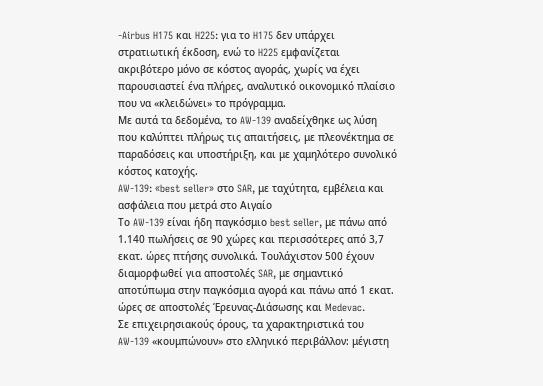-Airbus H175 και H225: για το H175 δεν υπάρχει στρατιωτική έκδοση, ενώ το H225 εμφανίζεται ακριβότερο μόνο σε κόστος αγοράς, χωρίς να έχει παρουσιαστεί ένα πλήρες, αναλυτικό οικονομικό πλαίσιο που να «κλειδώνει» το πρόγραμμα.
Με αυτά τα δεδομένα, το AW-139 αναδείχθηκε ως λύση που καλύπτει πλήρως τις απαιτήσεις, με πλεονέκτημα σε παραδόσεις και υποστήριξη, και με χαμηλότερο συνολικό κόστος κατοχής.
AW-139: «best seller» στο SAR, με ταχύτητα, εμβέλεια και ασφάλεια που μετρά στο Αιγαίο
Το AW-139 είναι ήδη παγκόσμιο best seller, με πάνω από 1.140 πωλήσεις σε 90 χώρες και περισσότερες από 3,7 εκατ. ώρες πτήσης συνολικά. Τουλάχιστον 500 έχουν διαμορφωθεί για αποστολές SAR, με σημαντικό αποτύπωμα στην παγκόσμια αγορά και πάνω από 1 εκατ. ώρες σε αποστολές Έρευνας-Διάσωσης και Medevac.
Σε επιχειρησιακούς όρους, τα χαρακτηριστικά του AW-139 «κουμπώνουν» στο ελληνικό περιβάλλον: μέγιστη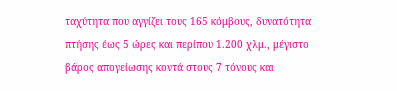ταχύτητα που αγγίζει τους 165 κόμβους, δυνατότητα πτήσης έως 5 ώρες και περίπου 1.200 χλμ., μέγιστο βάρος απογείωσης κοντά στους 7 τόνους και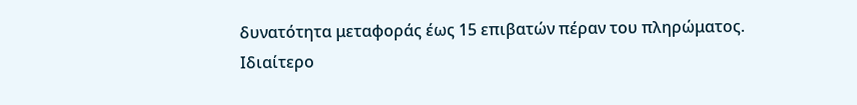δυνατότητα μεταφοράς έως 15 επιβατών πέραν του πληρώματος.
Ιδιαίτερο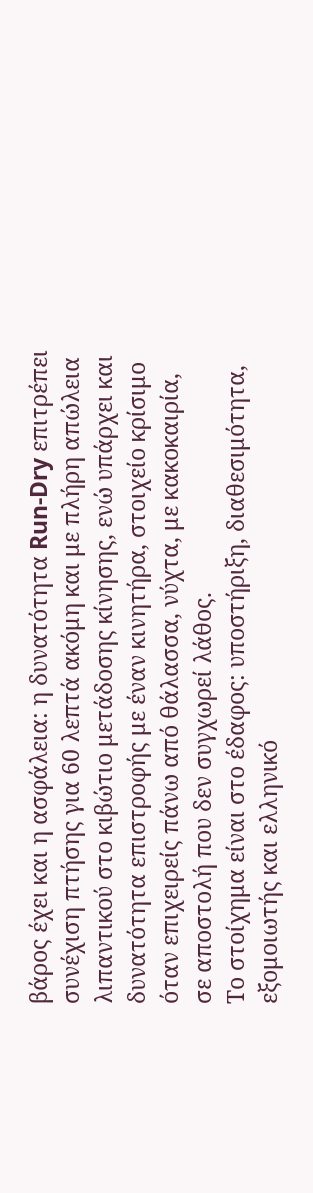βάρος έχει και η ασφάλεια: η δυνατότητα Run-Dry επιτρέπει συνέχιση πτήσης για 60 λεπτά ακόμη και με πλήρη απώλεια λιπαντικού στο κιβώτιο μετάδοσης κίνησης, ενώ υπάρχει και δυνατότητα επιστροφής με έναν κινητήρα, στοιχείο κρίσιμο όταν επιχειρείς πάνω από θάλασσα, νύχτα, με κακοκαιρία, σε αποστολή που δεν συγχωρεί λάθος.
Το στοίχημα είναι στο έδαφος: υποστήριξη, διαθεσιμότητα, εξομοιωτής και ελληνικό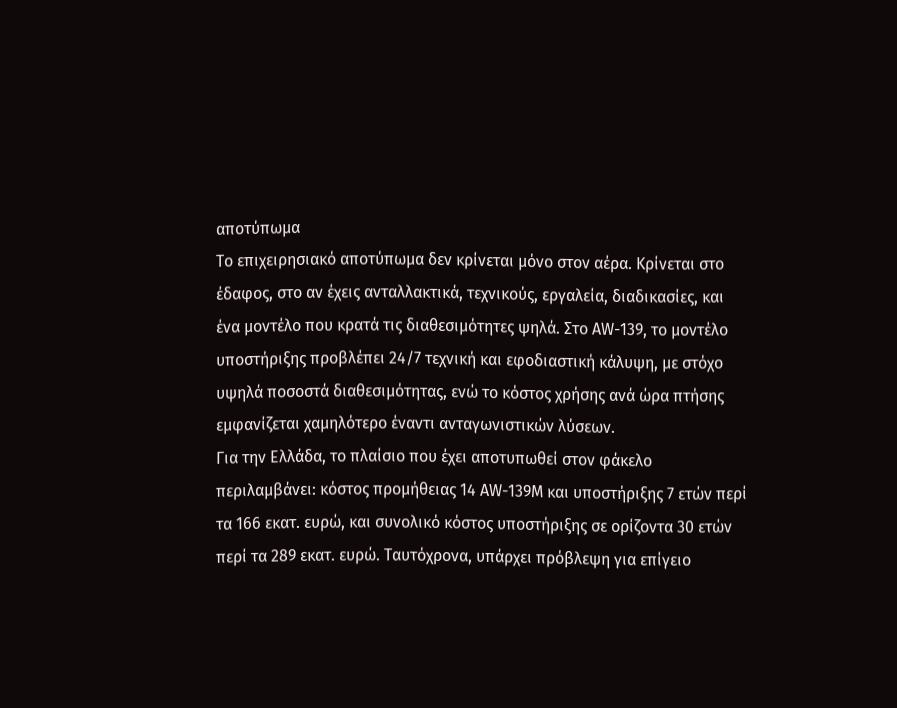αποτύπωμα
Το επιχειρησιακό αποτύπωμα δεν κρίνεται μόνο στον αέρα. Κρίνεται στο έδαφος, στο αν έχεις ανταλλακτικά, τεχνικούς, εργαλεία, διαδικασίες, και ένα μοντέλο που κρατά τις διαθεσιμότητες ψηλά. Στο AW-139, το μοντέλο υποστήριξης προβλέπει 24/7 τεχνική και εφοδιαστική κάλυψη, με στόχο υψηλά ποσοστά διαθεσιμότητας, ενώ το κόστος χρήσης ανά ώρα πτήσης εμφανίζεται χαμηλότερο έναντι ανταγωνιστικών λύσεων.
Για την Ελλάδα, το πλαίσιο που έχει αποτυπωθεί στον φάκελο περιλαμβάνει: κόστος προμήθειας 14 AW-139M και υποστήριξης 7 ετών περί τα 166 εκατ. ευρώ, και συνολικό κόστος υποστήριξης σε ορίζοντα 30 ετών περί τα 289 εκατ. ευρώ. Ταυτόχρονα, υπάρχει πρόβλεψη για επίγειο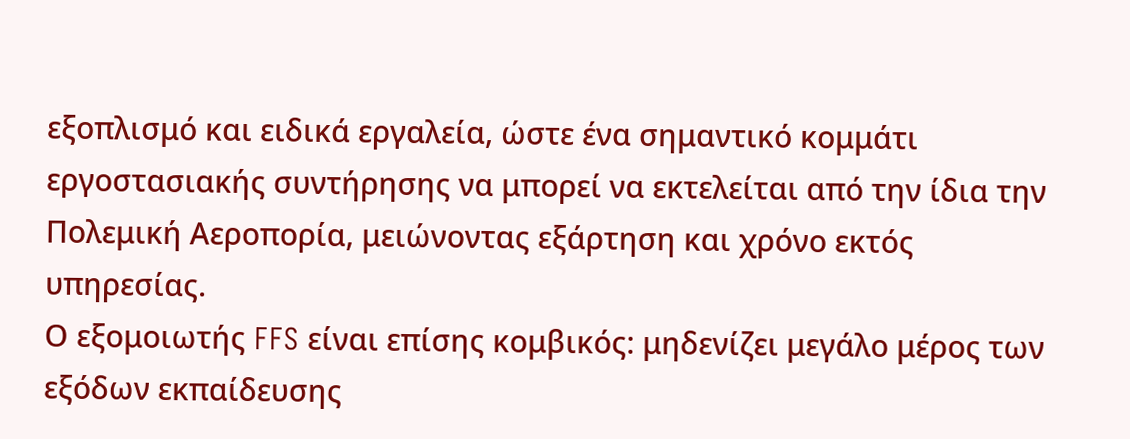εξοπλισμό και ειδικά εργαλεία, ώστε ένα σημαντικό κομμάτι εργοστασιακής συντήρησης να μπορεί να εκτελείται από την ίδια την Πολεμική Αεροπορία, μειώνοντας εξάρτηση και χρόνο εκτός υπηρεσίας.
Ο εξομοιωτής FFS είναι επίσης κομβικός: μηδενίζει μεγάλο μέρος των εξόδων εκπαίδευσης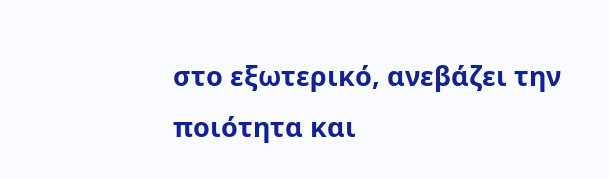στο εξωτερικό, ανεβάζει την ποιότητα και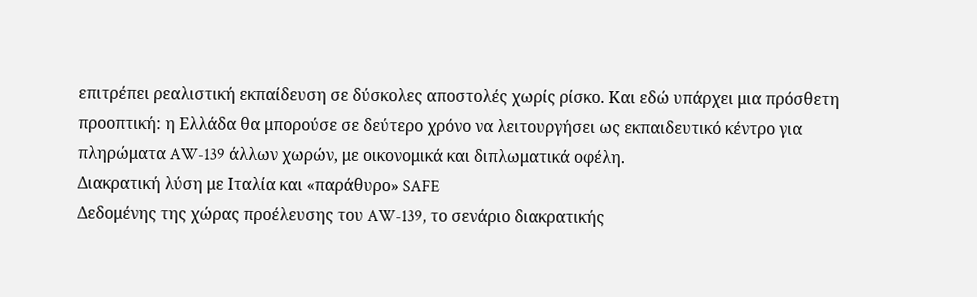επιτρέπει ρεαλιστική εκπαίδευση σε δύσκολες αποστολές χωρίς ρίσκο. Και εδώ υπάρχει μια πρόσθετη προοπτική: η Ελλάδα θα μπορούσε σε δεύτερο χρόνο να λειτουργήσει ως εκπαιδευτικό κέντρο για πληρώματα AW-139 άλλων χωρών, με οικονομικά και διπλωματικά οφέλη.
Διακρατική λύση με Ιταλία και «παράθυρο» SAFE
Δεδομένης της χώρας προέλευσης του AW-139, το σενάριο διακρατικής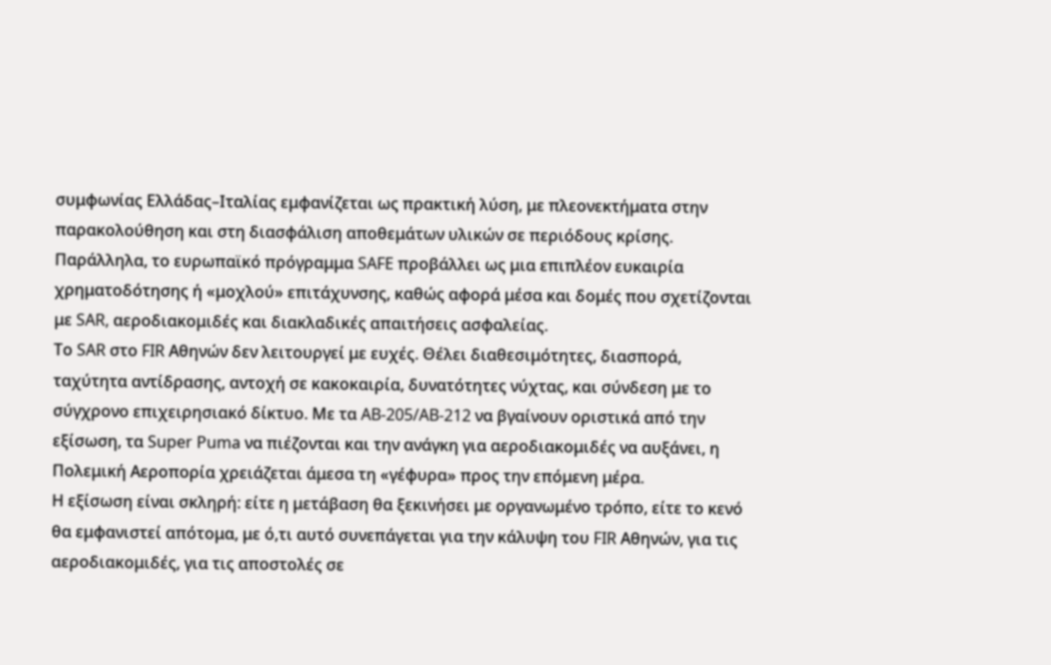συμφωνίας Ελλάδας–Ιταλίας εμφανίζεται ως πρακτική λύση, με πλεονεκτήματα στην παρακολούθηση και στη διασφάλιση αποθεμάτων υλικών σε περιόδους κρίσης. Παράλληλα, το ευρωπαϊκό πρόγραμμα SAFE προβάλλει ως μια επιπλέον ευκαιρία χρηματοδότησης ή «μοχλού» επιτάχυνσης, καθώς αφορά μέσα και δομές που σχετίζονται με SAR, αεροδιακομιδές και διακλαδικές απαιτήσεις ασφαλείας.
Το SAR στο FIR Αθηνών δεν λειτουργεί με ευχές. Θέλει διαθεσιμότητες, διασπορά, ταχύτητα αντίδρασης, αντοχή σε κακοκαιρία, δυνατότητες νύχτας, και σύνδεση με το σύγχρονο επιχειρησιακό δίκτυο. Με τα AB-205/AB-212 να βγαίνουν οριστικά από την εξίσωση, τα Super Puma να πιέζονται και την ανάγκη για αεροδιακομιδές να αυξάνει, η Πολεμική Αεροπορία χρειάζεται άμεσα τη «γέφυρα» προς την επόμενη μέρα.
Η εξίσωση είναι σκληρή: είτε η μετάβαση θα ξεκινήσει με οργανωμένο τρόπο, είτε το κενό θα εμφανιστεί απότομα, με ό,τι αυτό συνεπάγεται για την κάλυψη του FIR Αθηνών, για τις αεροδιακομιδές, για τις αποστολές σε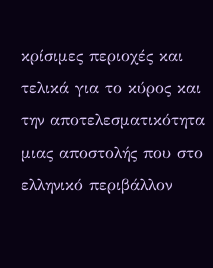κρίσιμες περιοχές και τελικά για το κύρος και την αποτελεσματικότητα μιας αποστολής που στο ελληνικό περιβάλλον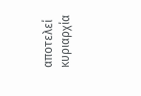αποτελεί κυριαρχία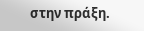στην πράξη.